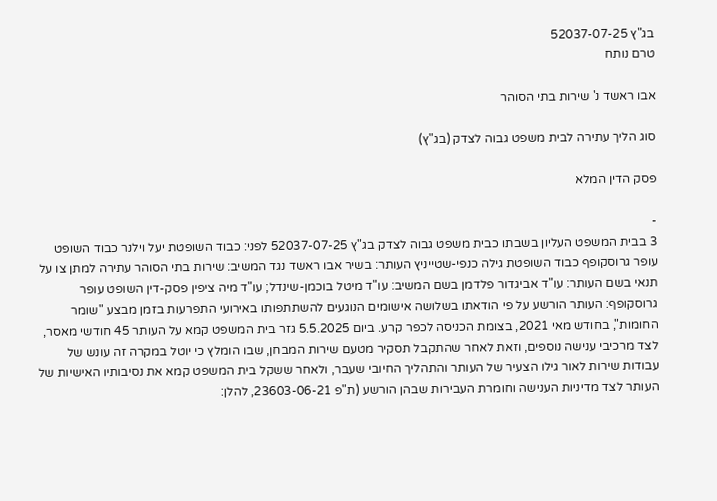בג"ץ 52037-07-25
טרם נותח

אבו ראשד נ' שירות בתי הסוהר

סוג הליך עתירה לבית משפט גבוה לצדק (בג"ץ)

פסק הדין המלא

-
3 בבית המשפט העליון בשבתו כבית משפט גבוה לצדק בג"ץ 52037-07-25 לפני: כבוד השופטת יעל וילנר כבוד השופט עופר גרוסקופף כבוד השופטת גילה כנפי-שטייניץ העותר: בשיר אבו ראשד נגד המשיב: שירות בתי הסוהר עתירה למתן צו על תנאי בשם העותר: עו"ד אביגדור פלדמן בשם המשיב: עו"ד מיטל בוכמן-שינדל; עו"ד מיה ציפין פסק-דין השופט עופר גרוסקופף: העותר הורשע על פי הודאתו בשלושה אישומים הנוגעים להשתתפותו באירועי התפרעות בזמן מבצע "שומר החומות", בחודש מאי 2021, בצומת הכניסה לכפר קרע. ביום 5.5.2025 גזר בית המשפט קמא על העותר 45 חודשי מאסר, לצד מרכיבי ענישה נוספים, וזאת לאחר שהתקבל תסקיר מטעם שירות המבחן, שבו הומלץ כי יוטל במקרה זה עונש של עבודות שירות לאור גילו הצעיר של העותר והתהליך החיובי שעבר, ולאחר ששקל בית המשפט קמא את נסיבותיו האישיות של העותר לצד מדיניות הענישה וחומרת העבירות שבהן הורשע (ת"פ 23603-06-21, להלן: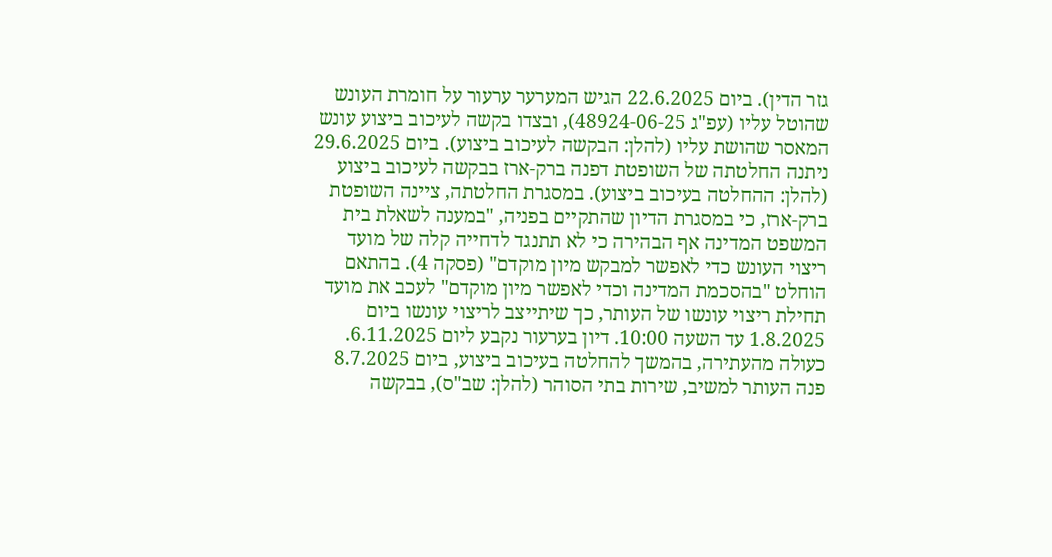גזר הדין). ביום 22.6.2025 הגיש המערער ערעור על חומרת העונש שהוטל עליו (עפ"ג 48924-06-25), ובצדו בקשה לעיכוב ביצוע עונש המאסר שהושת עליו (להלן: הבקשה לעיכוב ביצוע). ביום 29.6.2025 ניתנה החלטתה של השופטת דפנה ברק-ארז בבקשה לעיכוב ביצוע (להלן: ההחלטה בעיכוב ביצוע). במסגרת החלטתה, ציינה השופטת ברק-ארז, כי במסגרת הדיון שהתקיים בפניה, "במענה לשאלת בית המשפט המדינה אף הבהירה כי לא תתנגד לדחייה קלה של מועד ריצוי העונש כדי לאפשר למבקש מיון מוקדם" (פסקה 4). בהתאם הוחלט "בהסכמת המדינה וכדי לאפשר מיון מוקדם" לעכב את מועד תחילת ריצוי עונשו של העותר, כך שיתייצב לריצוי עונשו ביום 1.8.2025 עד השעה 10:00. דיון בערעור נקבע ליום 6.11.2025. כעולה מהעתירה, בהמשך להחלטה בעיכוב ביצוע, ביום 8.7.2025 פנה העותר למשיב, שירות בתי הסוהר (להלן: שב"ס), בבקשה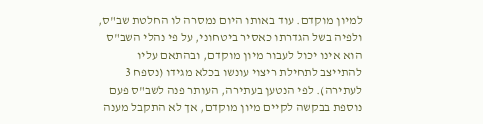למיון מוקדם. עוד באותו היום נמסרה לו החלטת שב"ס, ולפיה בשל הגדרתו כאסיר ביטחוני, על פי נהלי השב"ס הוא אינו יכול לעבור מיון מוקדם, ובהתאם עליו להתייצב לתחילת ריצוי עונשו בכלא מגידו (נספח 3 לעתירה). לפי הנטען בעתירה, העותר פנה לשב"ס פעם נוספת בבקשה לקיים מיון מוקדם, אך לא התקבל מענה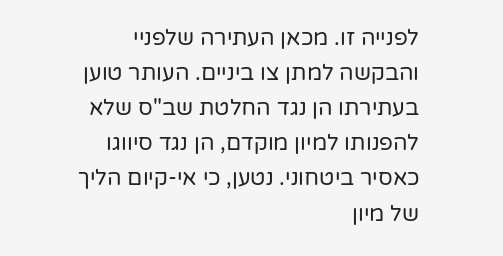לפנייה זו. מכאן העתירה שלפניי והבקשה למתן צו ביניים. העותר טוען בעתירתו הן נגד החלטת שב"ס שלא להפנותו למיון מוקדם, הן נגד סיווגו כאסיר ביטחוני. נטען, כי אי-קיום הליך של מיון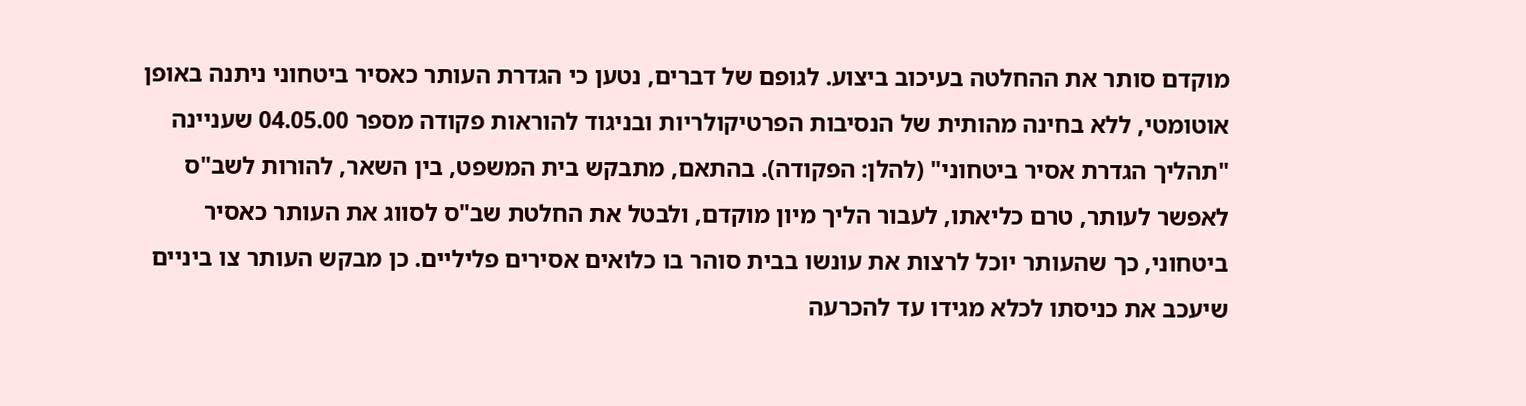מוקדם סותר את ההחלטה בעיכוב ביצוע. לגופם של דברים, נטען כי הגדרת העותר כאסיר ביטחוני ניתנה באופן אוטומטי, ללא בחינה מהותית של הנסיבות הפרטיקולריות ובניגוד להוראות פקודה מספר 04.05.00 שעניינה "תהליך הגדרת אסיר ביטחוני" (להלן: הפקודה). בהתאם, מתבקש בית המשפט, בין השאר, להורות לשב"ס לאפשר לעותר, טרם כליאתו, לעבור הליך מיון מוקדם, ולבטל את החלטת שב"ס לסווג את העותר כאסיר ביטחוני, כך שהעותר יוכל לרצות את עונשו בבית סוהר בו כלואים אסירים פליליים. כן מבקש העותר צו ביניים שיעכב את כניסתו לכלא מגידו עד להכרעה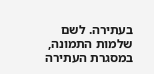בעתירה. לשם שלמות התמונה, במסגרת העתירה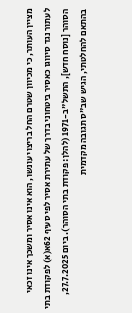מציין העותר, כי מכיוון שטרם החל בריצוי עונשו, הוא אינו אסיר ומשכך אינו זכאי לעתור נגד סיווגו כאסיר ביטחוני בדרך של עתירת אסיר לפי סעיף 62א(א) לפקודת בתי הסוהר [נוסח חדש], התשל"ב-1971 (להלן: פקודת בתי הסוהר). ביום 27.7.2025, בהתאם להחלטתי, הגיש שב"ס תגובה מקדמית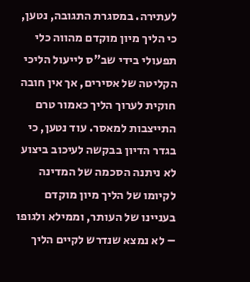לעתירה. במסגרת התגובה, נטען, כי הליך מיון מוקדם מהווה כלי תפעולי בידי שב"ס לייעול הליכי הקליטה של אסירים, אך אין חובה חוקית לערוך הליך כאמור טרם התייצבות למאסר. עוד נטען, כי בגדר הדיון בבקשה לעיכוב ביצוע לא ניתנה הסכמה של המדינה לקיומו של הליך מיון מוקדם בעניינו של העותר, וממילא ולגופו – לא נמצא שנדרש לקיים הליך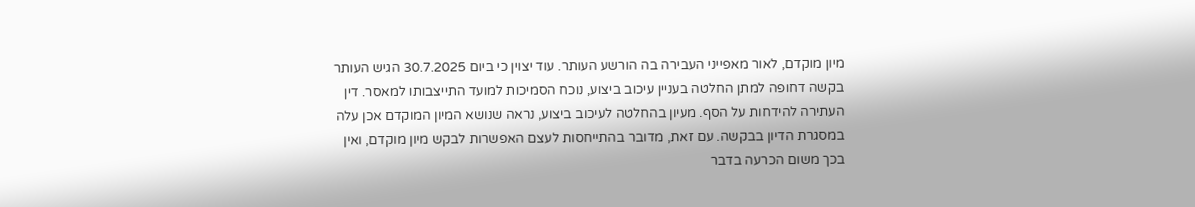מיון מוקדם, לאור מאפייני העבירה בה הורשע העותר. עוד יצוין כי ביום 30.7.2025 הגיש העותר בקשה דחופה למתן החלטה בעניין עיכוב ביצוע, נוכח הסמיכות למועד התייצבותו למאסר. דין העתירה להידחות על הסף. מעיון בהחלטה לעיכוב ביצוע, נראה שנושא המיון המוקדם אכן עלה במסגרת הדיון בבקשה. עם זאת, מדובר בהתייחסות לעצם האפשרות לבקש מיון מוקדם, ואין בכך משום הכרעה בדבר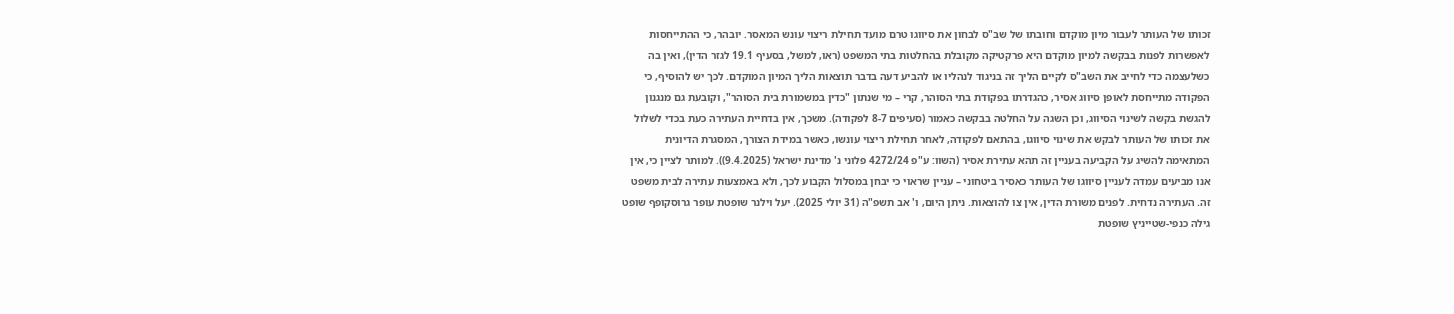זכותו של העותר לעבור מיון מוקדם וחובתו של שב"ס לבחון את סיווגו טרם מועד תחילת ריצוי עונש המאסר. יובהר, כי ההתייחסות לאפשרות לפנות בבקשה למיון מוקדם היא פרקטיקה מקובלת בהחלטות בתי המשפט (ראו, למשל, בסעיף 19.1 לגזר הדין), ואין בה כשלעצמה כדי לחייב את השב"ס לקיים הליך זה בניגוד לנהליו או להביע דעה בדבר תוצאות הליך המיון המוקדם. לכך יש להוסיף, כי הפקודה מתייחסת לאופן סיווג אסיר, כהגדרתו בפקודת בתי הסוהר, קרי – מי שנתון "כדין במשמורת בית הסוהר", וקובעת גם מנגנון להגשת בקשה לשינוי הסיווג, וכן השגה על החלטה בבקשה כאמור (סעיפים 8-7 לפקודה). משכך, אין בדחיית העתירה כעת בכדי לשלול את זכותו של העותר לבקש את שינוי סיווגו, בהתאם לפקודה, לאחר תחילת ריצוי עונשו, כאשר במידת הצורך, המסגרת הדיונית המתאימה להשיג על הקביעה בעניין זה תהא עתירת אסיר (השוו: ע"פ 4272/24 פלוני נ' מדינת ישראל (9.4.2025)). למותר לציין כי, אין אנו מביעים עמדה לעניין סיווגו של העותר כאסיר ביטחוני – עניין שראוי כי יבחן במסלול הקבוע לכך, ולא באמצעות עתירה לבית משפט זה. העתירה נדחית. לפנים משורת הדין, אין צו להוצאות. ניתן היום, ו' אב תשפ"ה (31 יולי 2025). יעל וילנר שופטת עופר גרוסקופף שופט גילה כנפי-שטייניץ שופטת